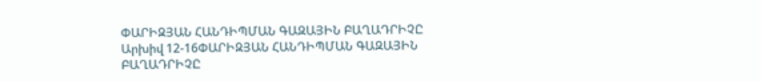ՓԱՐԻԶՅԱՆ ՀԱՆԴԻՊՄԱՆ ԳԱԶԱՅԻՆ ԲԱՂԱԴՐԻՉԸ
Արխիվ 12-16ՓԱՐԻԶՅԱՆ ՀԱՆԴԻՊՄԱՆ ԳԱԶԱՅԻՆ ԲԱՂԱԴՐԻՉԸ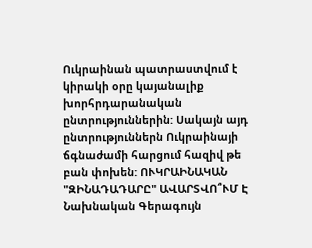Ուկրաինան պատրաստվում է կիրակի օրը կայանալիք խորհրդարանական ընտրություններին: Սակայն այդ ընտրություններն Ուկրաինայի ճգնաժամի հարցում հազիվ թե բան փոխեն: ՈՒԿՐԱԻՆԱԿԱՆ "ԶԻՆԱԴԱԴԱՐԸ" ԱՎԱՐՏՎՈ՞ՒՄ Է
Նախնական Գերագույն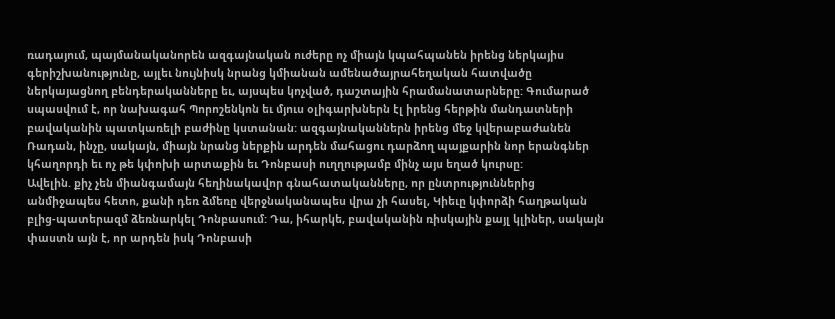ռադայում, պայմանականորեն ազգայնական ուժերը ոչ միայն կպահպանեն իրենց ներկայիս գերիշխանությունը, այլեւ նույնիսկ նրանց կմիանան ամենածայրահեղական հատվածը ներկայացնող բենդերականները եւ, այսպես կոչված, դաշտային հրամանատարները: Գումարած սպասվում է, որ նախագահ Պորոշենկոն եւ մյուս օլիգարխներն էլ իրենց հերթին մանդատների բավականին պատկառելի բաժինը կստանան: ազգայնականներն իրենց մեջ կվերաբաժանեն Ռադան, ինչը, սակայն, միայն նրանց ներքին արդեն մահացու դարձող պայքարին նոր երանգներ կհաղորդի եւ ոչ թե կփոխի արտաքին եւ Դոնբասի ուղղությամբ մինչ այս եղած կուրսը:
Ավելին. քիչ չեն միանգամայն հեղինակավոր գնահատականները, որ ընտրություններից անմիջապես հետո, քանի դեռ ձմեռը վերջնականապես վրա չի հասել, Կիեւը կփորձի հաղթական բլից-պատերազմ ձեռնարկել Դոնբասում: Դա, իհարկե, բավականին ռիսկային քայլ կլիներ, սակայն փաստն այն է, որ արդեն իսկ Դոնբասի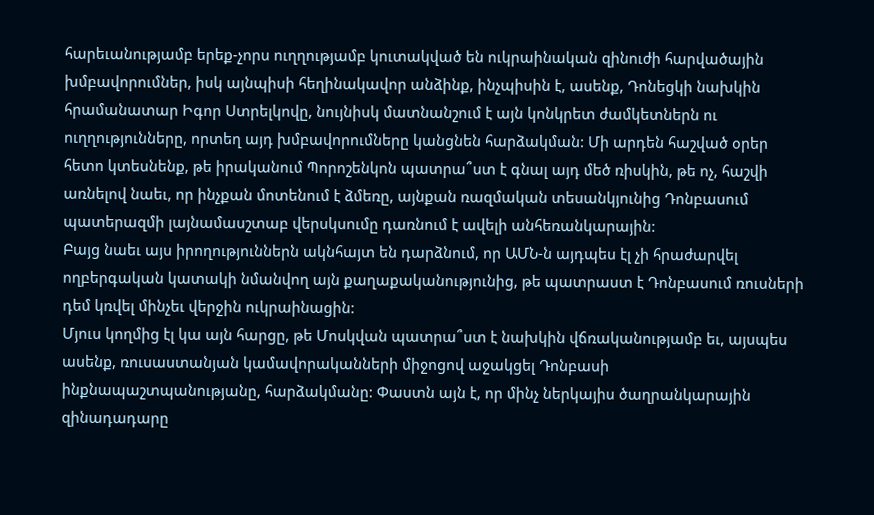հարեւանությամբ երեք-չորս ուղղությամբ կուտակված են ուկրաինական զինուժի հարվածային խմբավորումներ, իսկ այնպիսի հեղինակավոր անձինք, ինչպիսին է, ասենք, Դոնեցկի նախկին հրամանատար Իգոր Ստրելկովը, նույնիսկ մատնանշում է այն կոնկրետ ժամկետներն ու ուղղությունները, որտեղ այդ խմբավորումները կանցնեն հարձակման: Մի արդեն հաշված օրեր հետո կտեսնենք, թե իրականում Պորոշենկոն պատրա՞ստ է գնալ այդ մեծ ռիսկին, թե ոչ, հաշվի առնելով նաեւ, որ ինչքան մոտենում է ձմեռը, այնքան ռազմական տեսանկյունից Դոնբասում պատերազմի լայնամասշտաբ վերսկսումը դառնում է ավելի անհեռանկարային:
Բայց նաեւ այս իրողություններն ակնհայտ են դարձնում, որ ԱՄՆ-ն այդպես էլ չի հրաժարվել ողբերգական կատակի նմանվող այն քաղաքականությունից, թե պատրաստ է Դոնբասում ռուսների դեմ կռվել մինչեւ վերջին ուկրաինացին:
Մյուս կողմից էլ կա այն հարցը, թե Մոսկվան պատրա՞ստ է նախկին վճռականությամբ եւ, այսպես ասենք, ռուսաստանյան կամավորականների միջոցով աջակցել Դոնբասի ինքնապաշտպանությանը, հարձակմանը: Փաստն այն է, որ մինչ ներկայիս ծաղրանկարային զինադադարը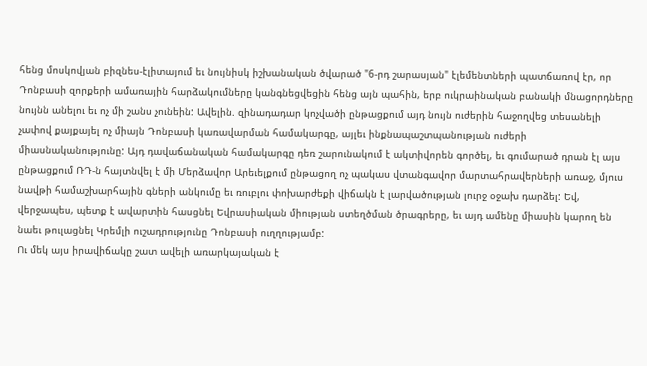հենց մոսկովյան բիզնես-էլիտայում եւ նույնիսկ իշխանական ծվարած "6-րդ շարասյան" էլեմենտների պատճառով էր, որ Դոնբասի զորքերի ամառային հարձակումները կանգնեցվեցին հենց այն պահին, երբ ուկրաինական բանակի մնացորդները նույնն անելու եւ ոչ մի շանս չունեին: Ավելին. զինադադար կոչվածի ընթացքում այդ նույն ուժերին հաջողվեց տեսանելի չափով քայքայել ոչ միայն Դոնբասի կառավարման համակարգը, այլեւ ինքնապաշտպանության ուժերի միասնականությունը: Այդ դավաճանական համակարգը դեռ շարունակում է ակտիվորեն գործել, եւ գումարած դրան էլ այս ընթացքում ՌԴ-ն հայտնվել է մի Մերձավոր Արեւելքում ընթացող ոչ պակաս վտանգավոր մարտահրավերների առաջ, մյուս նավթի համաշխարհային գների անկումը եւ ռուբլու փոխարժեքի վիճակն է լարվածության լուրջ օջախ դարձել: Եվ, վերջապես, պետք է ավարտին հասցնել Եվրասիական միության ստեղծման ծրագրերը, եւ այդ ամենը միասին կարող են նաեւ թուլացնել Կրեմլի ուշադրությունը Դոնբասի ուղղությամբ:
Ու մեկ այս իրավիճակը շատ ավելի առարկայական է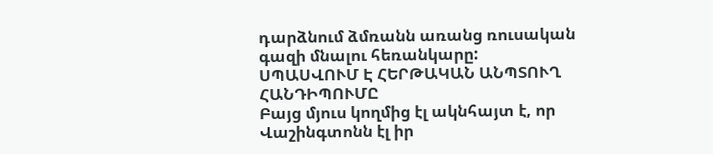դարձնում ձմռանն առանց ռուսական գազի մնալու հեռանկարը:
ՍՊԱՍՎՈՒՄ Է ՀԵՐԹԱԿԱՆ ԱՆՊՏՈՒՂ ՀԱՆԴԻՊՈՒՄԸ
Բայց մյուս կողմից էլ ակնհայտ է, որ Վաշինգտոնն էլ իր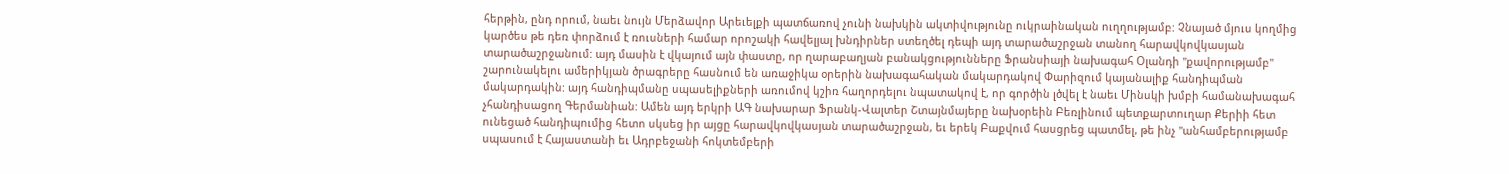հերթին, ընդ որում, նաեւ նույն Մերձավոր Արեւելքի պատճառով չունի նախկին ակտիվությունը ուկրաինական ուղղությամբ: Չնայած մյուս կողմից կարծես թե դեռ փորձում է ռուսների համար որոշակի հավելյալ խնդիրներ ստեղծել դեպի այդ տարածաշրջան տանող հարավկովկասյան տարածաշրջանում: այդ մասին է վկայում այն փաստը, որ ղարաբաղյան բանակցությունները Ֆրանսիայի նախագահ Օլանդի "քավորությամբ" շարունակելու ամերիկյան ծրագրերը հասնում են առաջիկա օրերին նախագահական մակարդակով Փարիզում կայանալիք հանդիպման մակարդակին: այդ հանդիպմանը սպասելիքների առումով կշիռ հաղորդելու նպատակով է, որ գործին լծվել է նաեւ Մինսկի խմբի համանախագահ չհանդիսացող Գերմանիան: Ամեն այդ երկրի ԱԳ նախարար Ֆրանկ-Վալտեր Շտայնմայերը նախօրեին Բեռլինում պետքարտուղար Քերիի հետ ունեցած հանդիպումից հետո սկսեց իր այցը հարավկովկասյան տարածաշրջան, եւ երեկ Բաքվում հասցրեց պատմել, թե ինչ "անհամբերությամբ սպասում է Հայաստանի եւ Ադրբեջանի հոկտեմբերի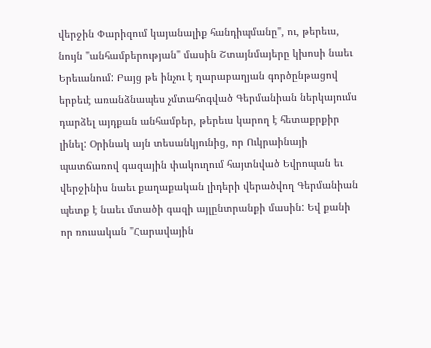վերջին Փարիզում կայանալիք հանդիպմանը", ու, թերեւս, նույն "անհամբերության" մասին Շտայնմայերը կխոսի նաեւ Երեւանում: Բայց թե ինչու է ղարաբաղյան գործընթացով երբեւէ առանձնապես չմտահոգված Գերմանիան ներկայումս դարձել այդքան անհամբեր, թերեւս կարող է հետաքրքիր լինել: Օրինակ այն տեսանկյունից, որ Ուկրաինայի պատճառով գազային փակուղում հայտնված Եվրոպան եւ վերջինիս նաեւ քաղաքական լիդերի վերածվող Գերմանիան պետք է նաեւ մտածի գազի այլընտրանքի մասին: Եվ քանի որ ռուսական "Հարավային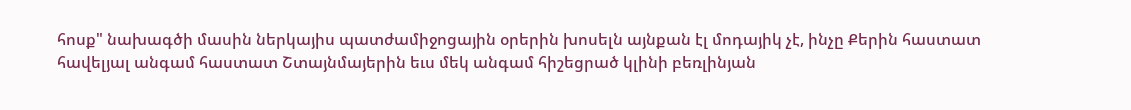հոսք" նախագծի մասին ներկայիս պատժամիջոցային օրերին խոսելն այնքան էլ մոդայիկ չէ, ինչը Քերին հաստատ հավելյալ անգամ հաստատ Շտայնմայերին եւս մեկ անգամ հիշեցրած կլինի բեռլինյան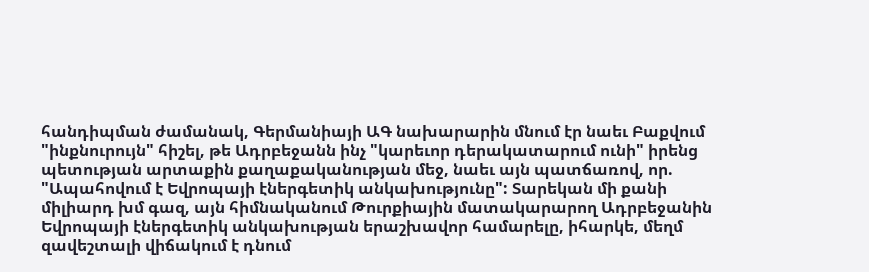հանդիպման ժամանակ, Գերմանիայի ԱԳ նախարարին մնում էր նաեւ Բաքվում "ինքնուրույն" հիշել, թե Ադրբեջանն ինչ "կարեւոր դերակատարում ունի" իրենց պետության արտաքին քաղաքականության մեջ, նաեւ այն պատճառով, որ. "Ապահովում է Եվրոպայի էներգետիկ անկախությունը": Տարեկան մի քանի միլիարդ խմ գազ, այն հիմնականում Թուրքիային մատակարարող Ադրբեջանին Եվրոպայի էներգետիկ անկախության երաշխավոր համարելը, իհարկե, մեղմ զավեշտալի վիճակում է դնում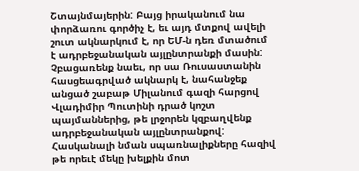Շտայնմայերին: Բայց իրականում նա փորձառու գործիչ է, եւ այդ մտքով ավելի շուտ ակնարկում է, որ ԵՄ-ն դեռ մտածում է ադրբեջանական այլընտրանքի մասին: Չբացառենք նաեւ, որ սա Ռուսաստանին հասցեագրված ակնարկ է, նահանջեք անցած շաբաթ Միլանում գազի հարցով Վլադիմիր Պուտինի դրած կոշտ պայմաններից, թե լրջորեն կզբաղվենք ադրբեջանական այլընտրանքով: Հասկանալի նման սպառնալիքները հազիվ թե որեւէ մեկը խելքին մոտ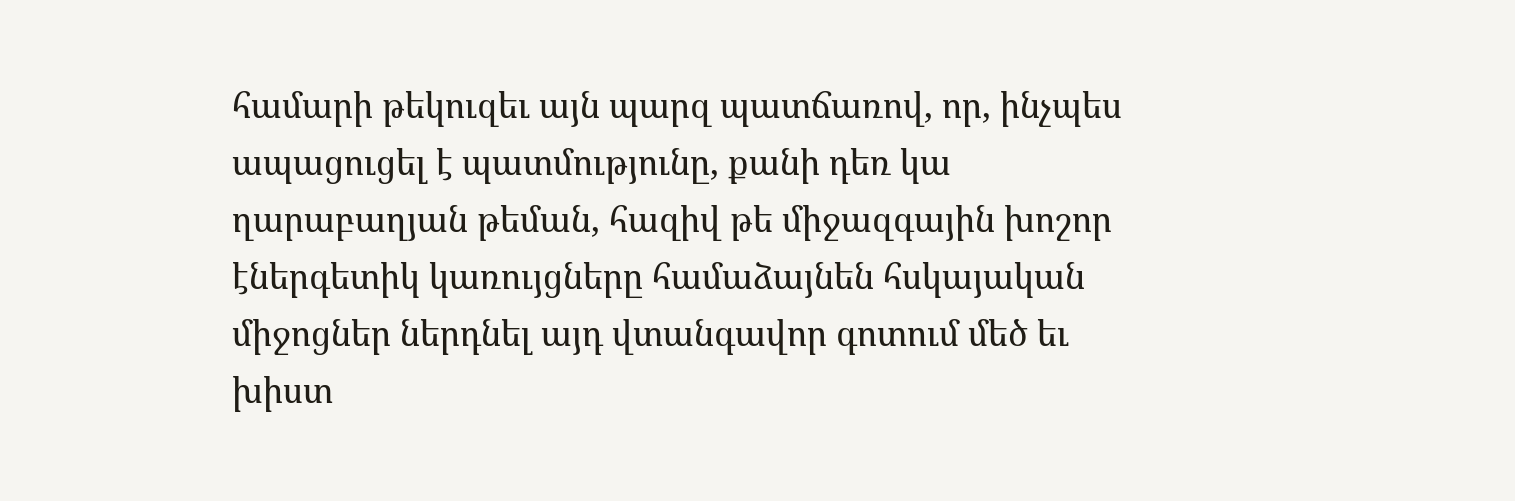համարի թեկուզեւ այն պարզ պատճառով, որ, ինչպես ապացուցել է պատմությունը, քանի դեռ կա ղարաբաղյան թեման, հազիվ թե միջազգային խոշոր էներգետիկ կառույցները համաձայնեն հսկայական միջոցներ ներդնել այդ վտանգավոր գոտում մեծ եւ խիստ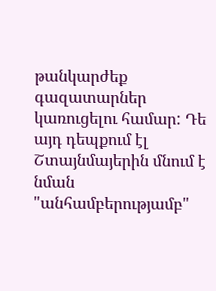թանկարժեք գազատարներ կառուցելու համար: Դե այդ դեպքում էլ Շտայնմայերին մնում է նման "անհամբերությամբ"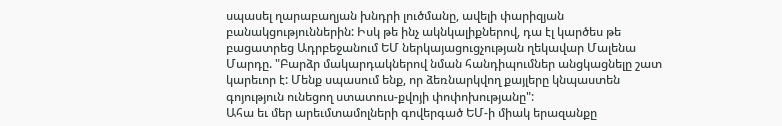սպասել ղարաբաղյան խնդրի լուծմանը, ավելի փարիզյան բանակցություններին: Իսկ թե ինչ ակնկալիքներով, դա էլ կարծես թե բացատրեց Ադրբեջանում ԵՄ ներկայացուցչության ղեկավար Մալենա Մարդը. "Բարձր մակարդակներով նման հանդիպումներ անցկացնելը շատ կարեւոր է: Մենք սպասում ենք, որ ձեռնարկվող քայլերը կնպաստեն գոյություն ունեցող ստատուս-քվոյի փոփոխությանը":
Ահա եւ մեր արեւմտամոլների գովերգած ԵՄ-ի միակ երազանքը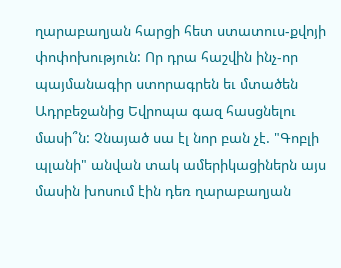ղարաբաղյան հարցի հետ ստատուս-քվոյի փոփոխություն: Որ դրա հաշվին ինչ-որ պայմանագիր ստորագրեն եւ մտածեն Ադրբեջանից Եվրոպա գազ հասցնելու մասի՞ն: Չնայած սա էլ նոր բան չէ. "Գոբլի պլանի" անվան տակ ամերիկացիներն այս մասին խոսում էին դեռ ղարաբաղյան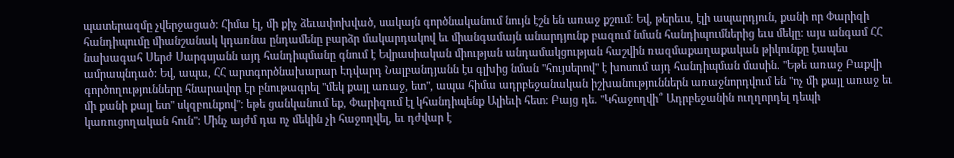պատերազմը չվերջացած: Հիմա էլ, մի քիչ ձեւափոխված, սակայն գործնականում նույն էշն են առաջ քշում: Եվ, թերեւս, էլի ապարդյուն, քանի որ Փարիզի հանդիպումը միանշանակ կդառնա ընդամենը բարձր մակարդակով եւ միանգամայն անարդյունք բազում նման հանդիպումներից եւս մեկը: այս անգամ ՀՀ նախագահ Սերժ Սարգսյանն այդ հանդիպմանը գնում է Եվրասիական միության անդամակցության հաշվին ռազմաքաղաքական թիկունքը էապես ամրապնդած: Եվ, ապա, ՀՀ արտգործնախարար Էդվարդ Նալբանդյանն էս գլխից նման "հույսերով" է խոսում այդ հանդիպման մասին. "Եթե առաջ Բաքվի գործողությունները հնարավոր էր բնութագրել "մեկ քայլ առաջ, ետ", ապա հիմա ադրբեջանական իշխանություններն առաջնորդվում են "ոչ մի քայլ առաջ եւ մի քանի քայլ ետ" սկզբունքով": եթե ցանկանում եք, Փարիզում էլ կհանդիպենք Ալիեւի հետ: Բայց դե. "Կհաջողվի՞ Ադրբեջանին ուղղորդել դեպի կառուցողական հուն": Մինչ այժմ դա ոչ մեկին չի հաջողվել, եւ դժվար է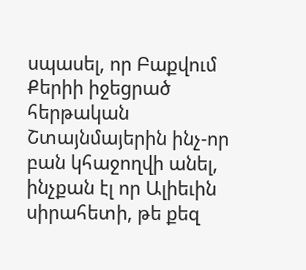սպասել, որ Բաքվում Քերիի իջեցրած հերթական Շտայնմայերին ինչ-որ բան կհաջողվի անել, ինչքան էլ որ Ալիեւին սիրահետի, թե քեզ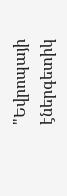"Եվրոպայի էներգետիկ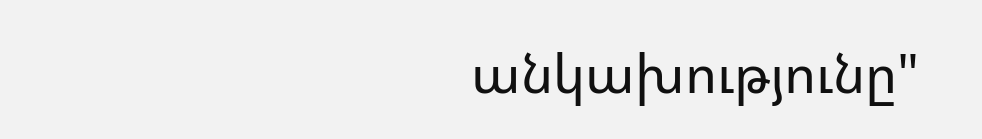անկախությունը"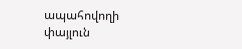ապահովողի փայլուն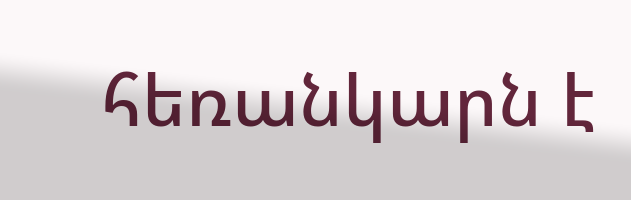հեռանկարն է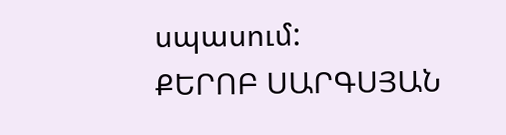սպասում:
ՔԵՐՈԲ ՍԱՐԳՍՅԱՆ